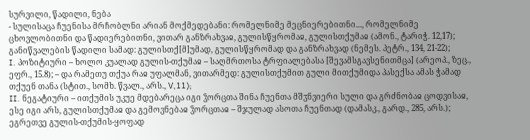სურვილი, წადილი, ნება
- სულისაცა ჩუენისა მრჩობლნი არიან მოქმედებანი: რომელნიმე მეცნიერებითნი..., რომელნიმე ცხოვლობითნი და წადიერებითნი, ვითარ განზრახვაჲ, გულისწყრომაჲ, გულისთქუმაჲ (ამონ., ტარიჭ. 12,17); განიწვალების წადილი სამად: გულისთქ[მ]უმად, გულისწყრომად და განზრახვად (ნემეს. პეტრ., 134, 21-22);
I. პოზიტიური – ხოლო კუალად გულის-თქუმაჲ – საღმრთოსა ტრფიალებასა [შევამსგავსენითმცა] (არეოპ., ზეც., ეფრ., 15.8); – და რამეთუ თქუა რაჲ უფალმან, ვითარმედ: გულისთქუმით გული მითქუმიდა პასექსა ამას ჭამად თქუენ თანა (სტით., სომხ. წვალ., არს., V,11);
II. ნეგატიური – ითქუმის უკუე მდებარეცა იგი ჴორცთა შინა ჩუენთა მშჳნვიერი სული და გრძნობაჲ ცოდვისაჲ, ესე იგი არს, გულისთქუმაჲ და გემოვნებაჲ ჴორცთაჲ – შჯულად ასოთა ჩუენთად (დამასკ., გარდ., 285, არს.); ეგრეთვე გულის-თქუმის-ყოფად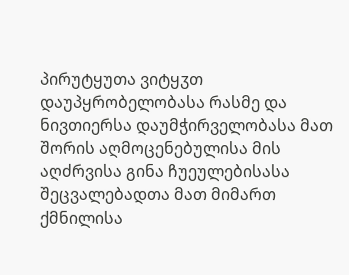პირუტყუთა ვიტყჳთ დაუპყრობელობასა რასმე და ნივთიერსა დაუმჭირველობასა მათ შორის აღმოცენებულისა მის აღძრვისა გინა ჩუეულებისასა შეცვალებადთა მათ მიმართ ქმნილისა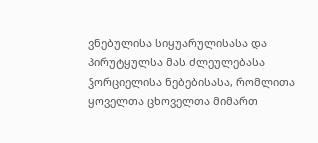ვნებულისა სიყუარულისასა და პირუტყულსა მას ძლეულებასა ჴორციელისა ნებებისასა, რომლითა ყოველთა ცხოველთა მიმართ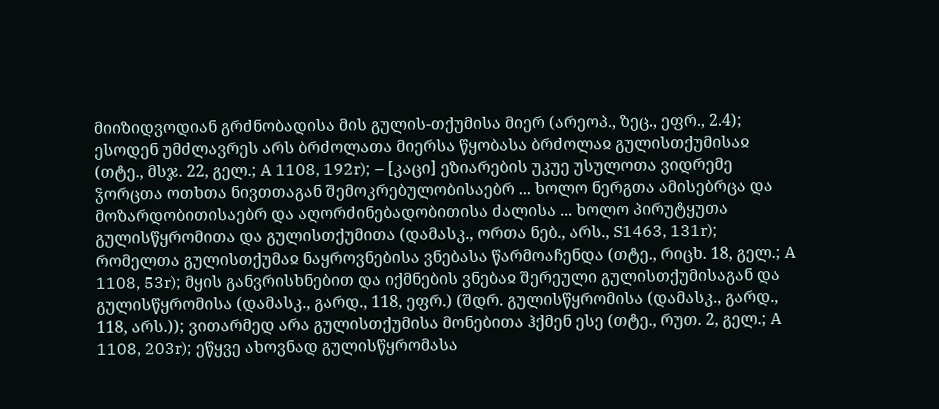მიიზიდვოდიან გრძნობადისა მის გულის-თქუმისა მიერ (არეოპ., ზეც., ეფრ., 2.4); ესოდენ უმძლავრეს არს ბრძოლათა მიერსა წყობასა ბრძოლაჲ გულისთქუმისაჲ (თტე., მსჯ. 22, გელ.; A 1108, 192r); – [კაცი] ეზიარების უკუე უსულოთა ვიდრემე ჴორცთა ოთხთა ნივთთაგან შემოკრებულობისაებრ ... ხოლო ნერგთა ამისებრცა და მოზარდობითისაებრ და აღორძინებადობითისა ძალისა ... ხოლო პირუტყუთა გულისწყრომითა და გულისთქუმითა (დამასკ., ორთა ნებ., არს., S1463, 131r); რომელთა გულისთქუმაჲ ნაყროვნებისა ვნებასა წარმოაჩენდა (თტე., რიცხ. 18, გელ.; A 1108, 53r); მყის განვრისხნებით და იქმნების ვნებაჲ შერეული გულისთქუმისაგან და გულისწყრომისა (დამასკ., გარდ., 118, ეფრ.) (შდრ. გულისწყრომისა (დამასკ., გარდ., 118, არს.)); ვითარმედ არა გულისთქუმისა მონებითა ჰქმენ ესე (თტე., რუთ. 2, გელ.; A 1108, 203r); ეწყვე ახოვნად გულისწყრომასა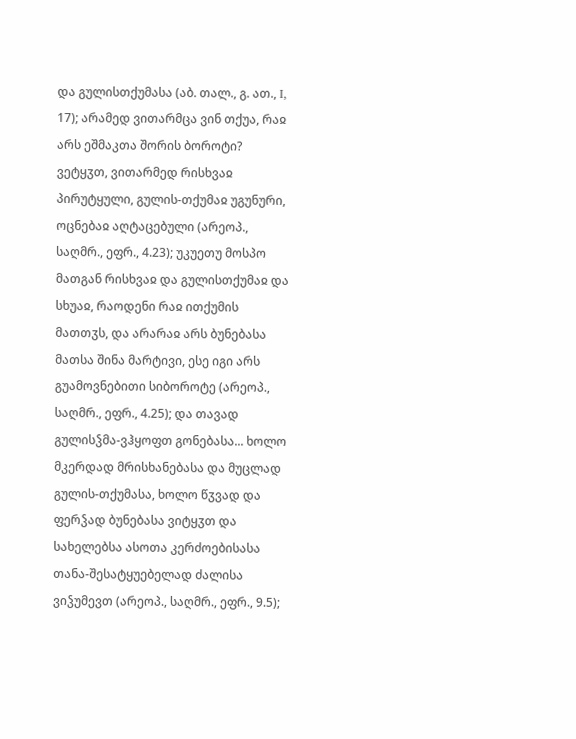და გულისთქუმასა (აბ. თალ., გ. ათ., I, 17); არამედ ვითარმცა ვინ თქუა, რაჲ არს ეშმაკთა შორის ბოროტი? ვეტყჳთ, ვითარმედ რისხვაჲ პირუტყული, გულის-თქუმაჲ უგუნური, ოცნებაჲ აღტაცებული (არეოპ., საღმრ., ეფრ., 4.23); უკუეთუ მოსპო მათგან რისხვაჲ და გულისთქუმაჲ და სხუაჲ, რაოდენი რაჲ ითქუმის მათთჳს, და არარაჲ არს ბუნებასა მათსა შინა მარტივი, ესე იგი არს გუამოვნებითი სიბოროტე (არეოპ., საღმრ., ეფრ., 4.25); და თავად გულისჴმა-ვჰყოფთ გონებასა... ხოლო მკერდად მრისხანებასა და მუცლად გულის-თქუმასა, ხოლო წჳვად და ფერჴად ბუნებასა ვიტყჳთ და სახელებსა ასოთა კერძოებისასა თანა-შესატყუებელად ძალისა ვიჴუმევთ (არეოპ., საღმრ., ეფრ., 9.5);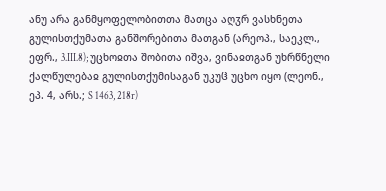ანუ არა განმყოფელობითთა მათცა აღჳრ ვასხნეთა გულისთქუმათა განშორებითა მათგან (არეოპ., საეკლ., ეფრ., 3.III.8); უცხოჲთა შობითა იშვა, ვინაჲთგან უხრწნელი ქალწულებაჲ გულისთქუმისაგან უკუჱ უცხო იყო (ლეონ., ეპ. 4, არს.; S 1463, 218r)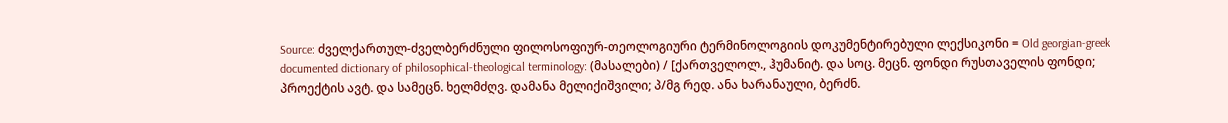Source: ძველქართულ-ძველბერძნული ფილოსოფიურ-თეოლოგიური ტერმინოლოგიის დოკუმენტირებული ლექსიკონი = Old georgian-greek documented dictionary of philosophical-theological terminology: (მასალები) / [ქართველოლ., ჰუმანიტ. და სოც. მეცნ. ფონდი რუსთაველის ფონდი; პროექტის ავტ. და სამეცნ. ხელმძღვ. დამანა მელიქიშვილი; პ/მგ რედ. ანა ხარანაული, ბერძნ.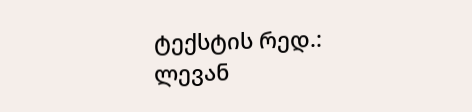ტექსტის რედ.: ლევან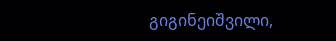გიგინეიშვილი,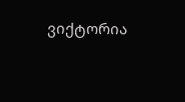ვიქტორია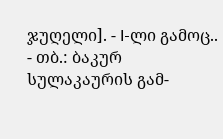ჯუღელი]. - I-ლი გამოც.. - თბ.: ბაკურ სულაკაურის გამ-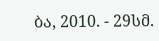ბა, 2010. - 29სმ.